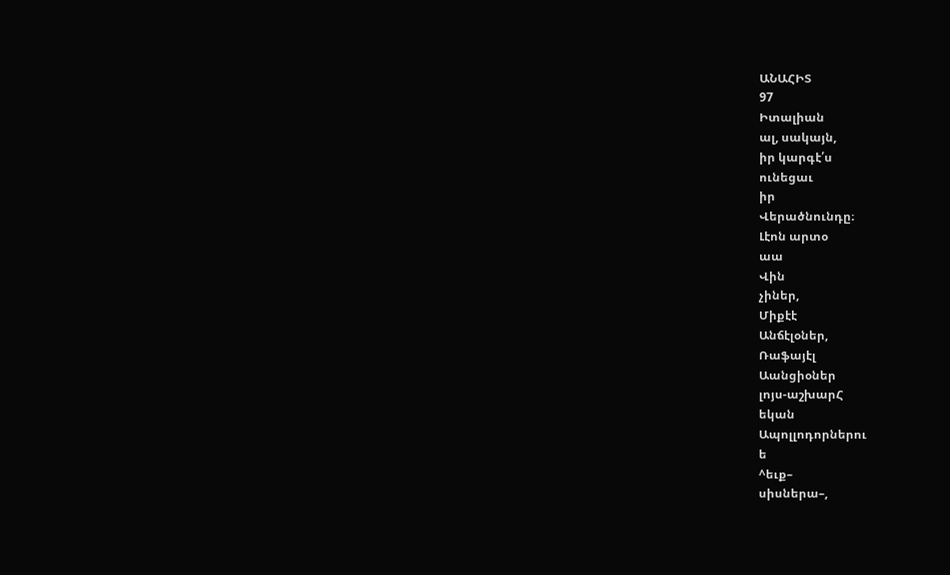ԱՆԱՀԻՏ
97
Իտալիան
ալ, սակայն,
իր կարգէ՛ս
ունեցաւ
իր
Վերածնունդը։
Լէոն արտօ
աա
Վին
չիներ,
Միքէէ
Անճէլօներ,
Ռաֆայէլ
Աանցիօներ
լոյս-աշխարՀ
եկան
Ապոլլոդորներու
ե
^եւք–
սիսներա–,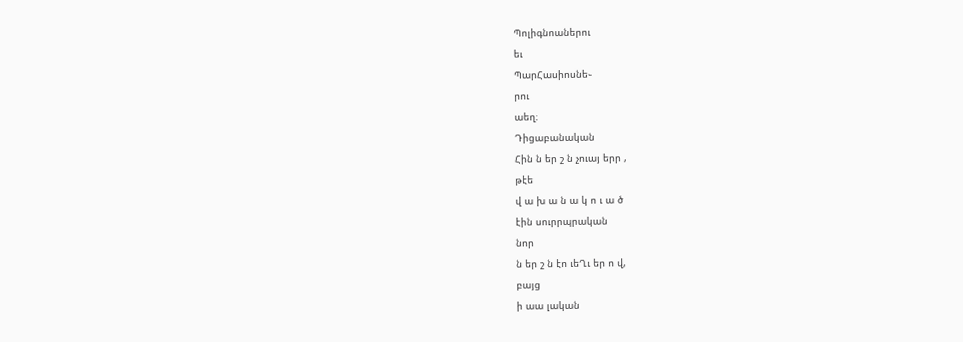Պոլիգնոաներու
եւ
ՊարՀասիոսնե֊
րու
աեղ։
Դիցաբանական
Հին ն եր շ ն չուայ երր ,
թէե
վ ա խ ա ն ա կ ո ւ ա ծ
էին սուրրպրական
նոր
ն եր շ ն էո ւեՂւ եր ո վ,
բայց
ի աա լական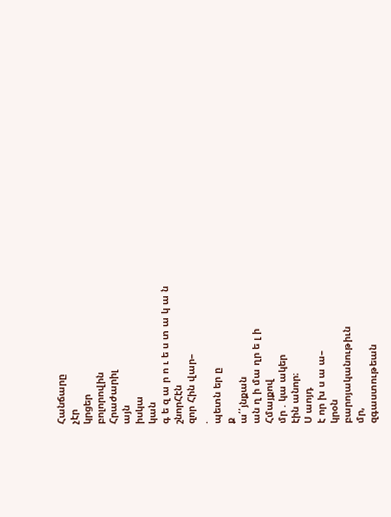Հանճարը
չէր
կրցեր
բոլորովին
Հրաժարիլ
այն
իսկա
կան
գ ե զ ա ր ո ւ ե ս տ ա կ ա ն
շնորՀէն
զոր Հին վար–
.
պետն եր ը
ք
ա՛՛յնքան
ան ղ ի մա ղր ե լ ի
Հմայքով
մր . կա ակեր
էին անոր։
Ս աոյդ
է որ խ ս ա ա–
կրօն
բարոյականութիւն
մր,
զգաստութեան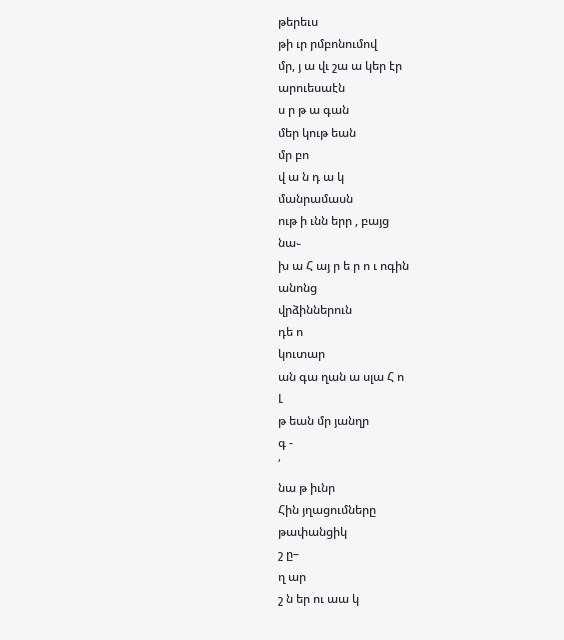թերեւս
թի ւր րմբոնումով
մր, յ ա վւ շա ա կեր էր
արուեսաէն
ս ր թ ա գան
մեր կութ եան
մր բո
վ ա ն դ ա կ
մանրամասն
ութ ի ւնն երր , բայց
նա֊
խ ա Հ այ ր ե ր ո ւ ոգին
անոնց
վրձիններուն
դե ո
կուտար
ան գա ղան ա սլա Հ ո
Լ
թ եան մր յանղր
գ -
՛
նա թ իւնր
Հին յղացումները
թափանցիկ
շ ը–
ղ ար
շ ն եր ու աա կ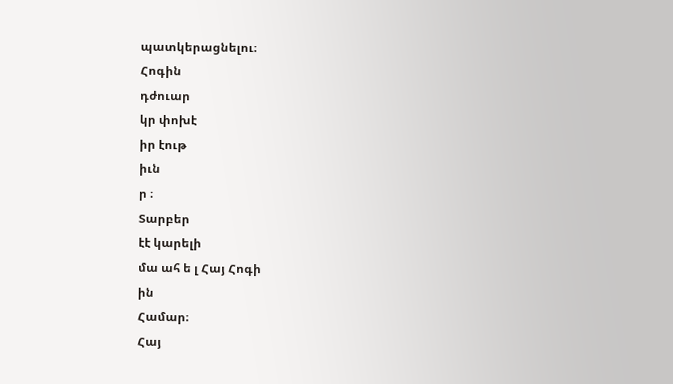պատկերացնելու։
Հոգին
դժուար
կր փոխէ
իր էութ
իւն
ր ։
Տարբեր
էէ կարելի
մա ահ ե լ Հայ Հոգի
ին
Համար։
Հայ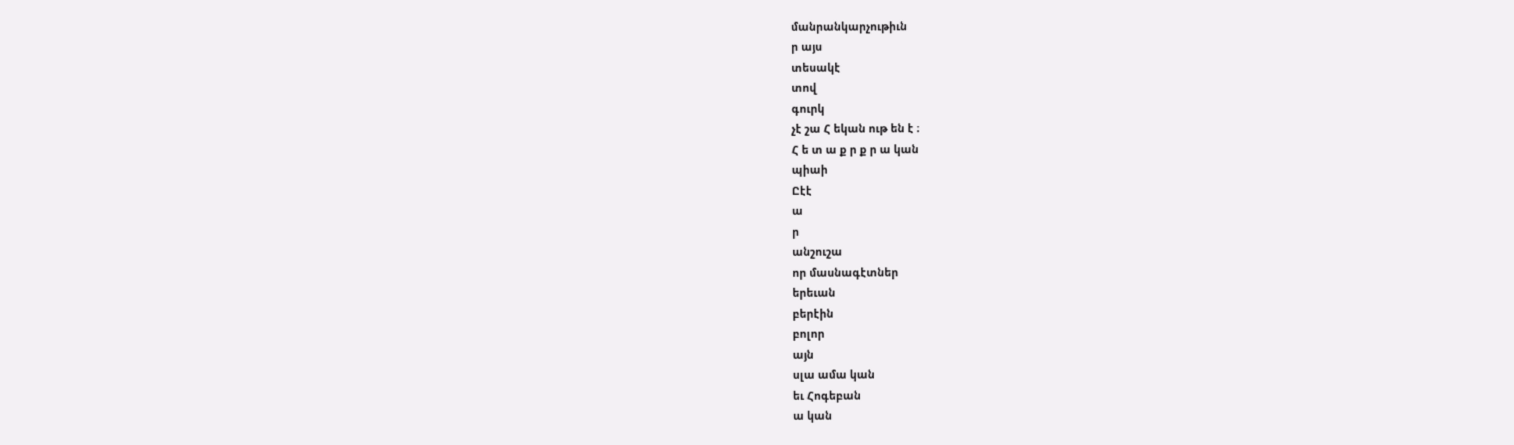մանրանկարչութիւն
ր այս
տեսակէ
տով
գուրկ
չէ շա Հ եկան ութ են է ։
Հ ե տ ա ք ր ք ր ա կան
պիաի
Ըէէ
ա
ր
անշուշա
որ մասնագէտներ
երեւան
բերէին
բոլոր
այն
սլա ամա կան
եւ Հոգեբան
ա կան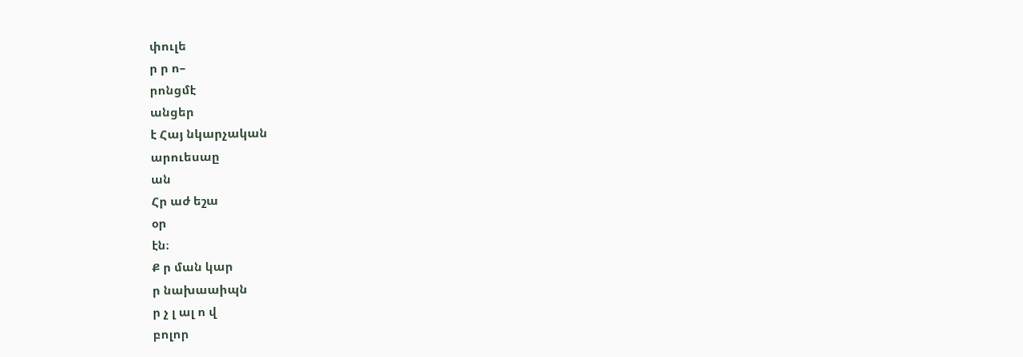փուլե
ր ր ո–
րոնցմէ
անցեր
է Հայ նկարչական
արուեսաը
ան
Հր աժ եշա
օր
էն։
Ք ր ման կար
ր նախաաիպն
ր չ լ ալ ո վ
բոլոր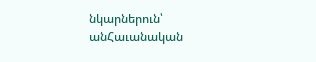նկարներուն՝
անՀաւանական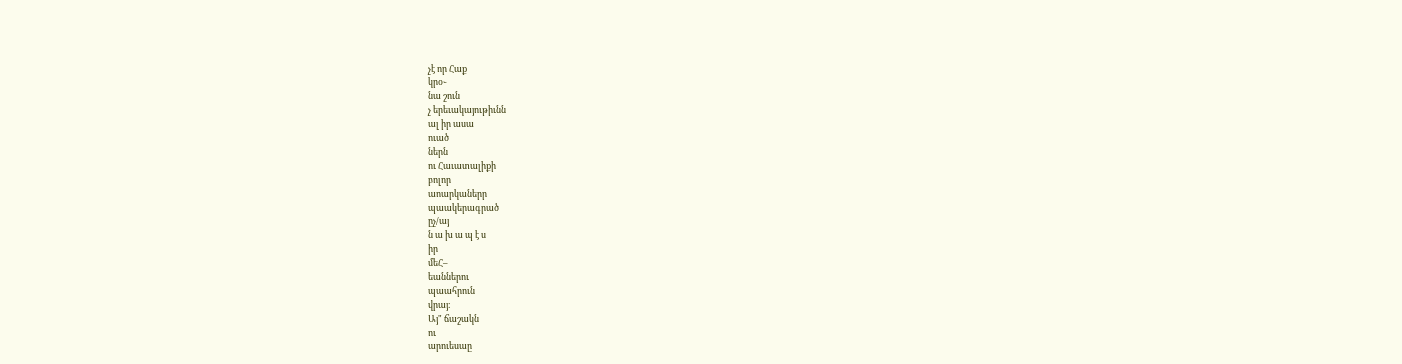չէ որ Հաք
կրօ֊
նա շուն
չ երեւակայութիւնն
ալ իր ասա
ուած
ներն
ու Հաւատալիքի
բոլոր
աոարկաներր
պաակերագրած
ըչ/այ
ն ա խ ա պ է ս
իր
մեՀ–
եաններու
պաահրուն
վրայ։
Այ" ճաշակն
ու
արուեսաը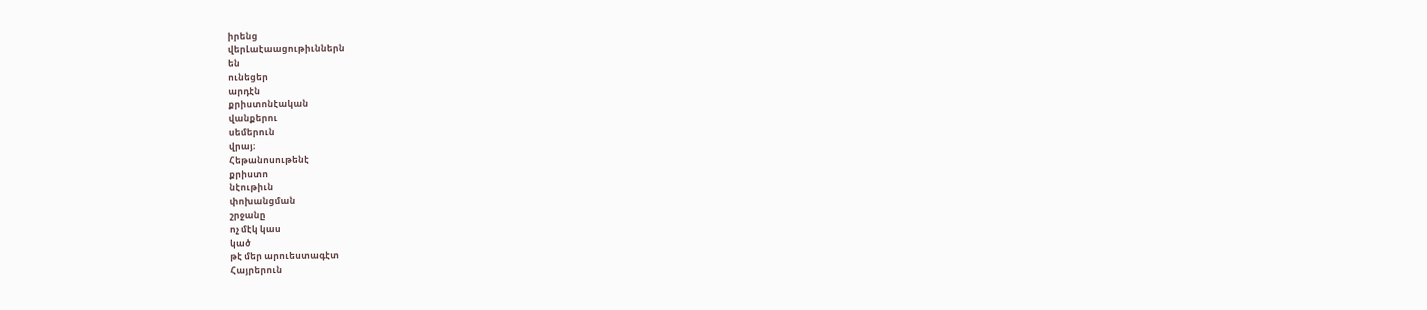իրենց
վերԼաէաացութիւններն
են
ունեցեր
արդէն
քրիստոնէական
վանքերու
սեմերուն
վրայ։
Հեթանոսութենէ
քրիստո
նէութիւն
փոխանցման
շրջանը
ոչ մէկ կաս
կած
թէ մեր արուեստագէտ
Հայրերուն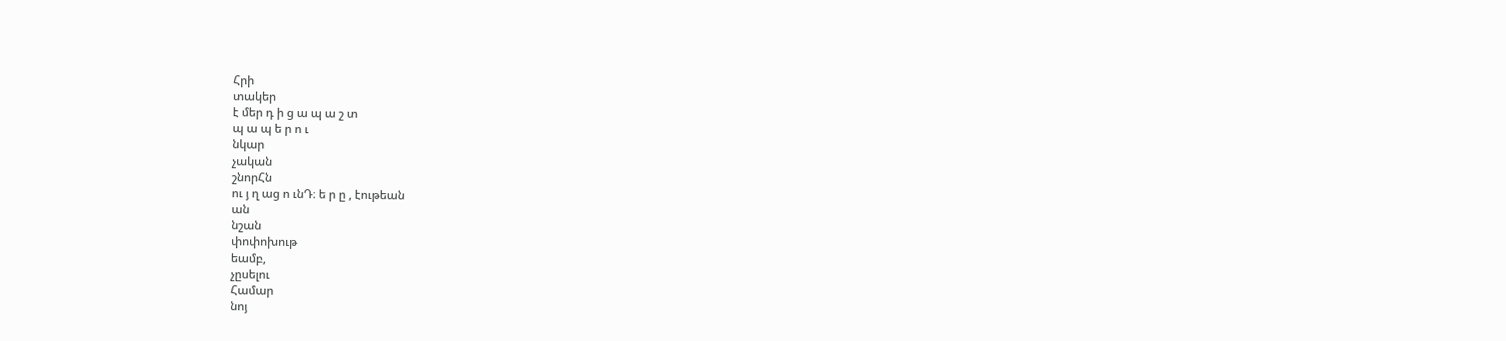Հրի
տակեր
է մեր դ ի ց ա պ ա շ տ
պ ա պ ե ր ո ւ
նկար
չական
շնորՀն
ու յ ղ աց ո ւնԴ։ ե ր ը , էութեան
ան
նշան
փոփոխութ
եամբ,
չըսելու
Համար
նոյ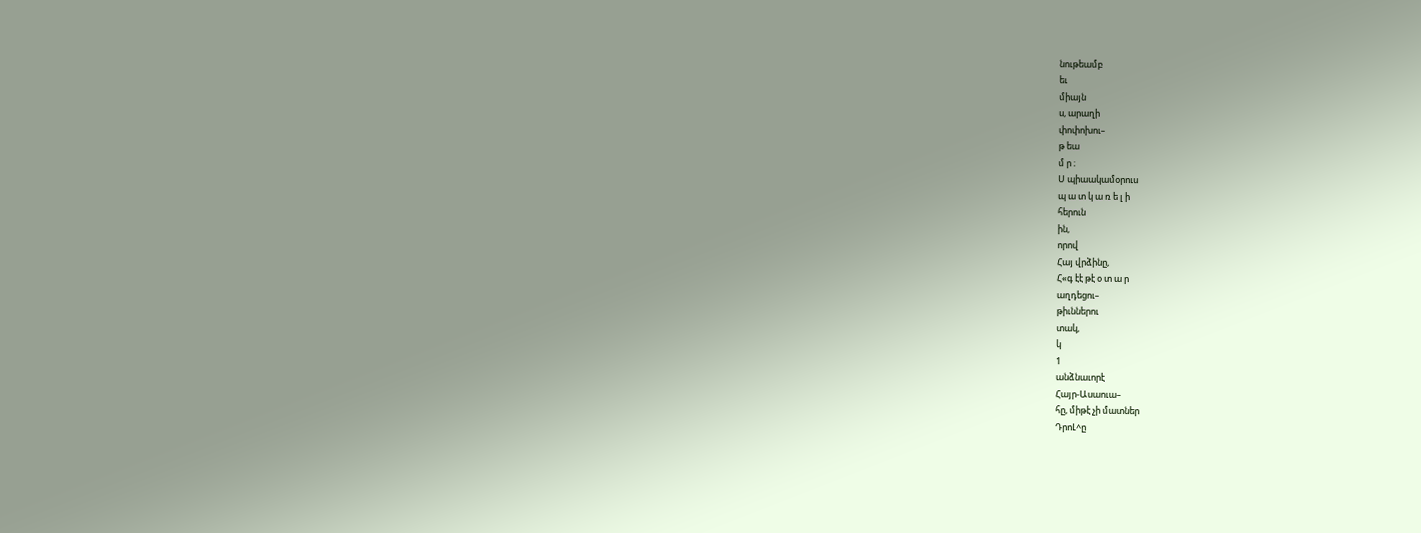նութեամբ
եւ
միայն
ս, արաղի
փոփոխու–
թ եա
մ ր ։
Ս պիաակամօրուս
պ ա տ կ ա ռ ե լ ի
հերուն
ին,
որով
Հայ վրձինը,
Հ«գ էէ թէ օ տ ա ր
աղդեցու–
թիւններու
տակ,
կ
1
անձնաւորէ
Հայր-Ասաուա–
հը, միթէ չի մատներ
ԴրոԼ^ը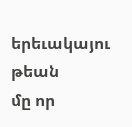երեւակայու
թեան
մը որ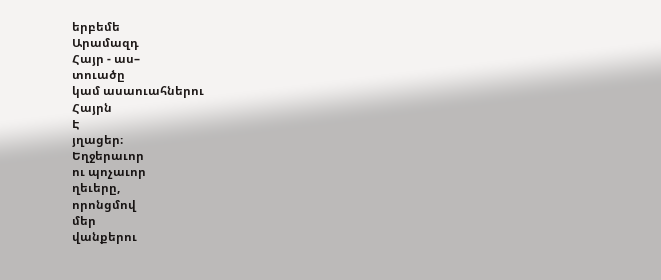երբեմե
Արամազդ
Հայր - աս–
տուածը
կամ ասաուահներու
Հայրն
Է
յղացեր։
Եղջերաւոր
ու պոչաւոր
ղեւերը,
որոնցմով
մեր
վանքերու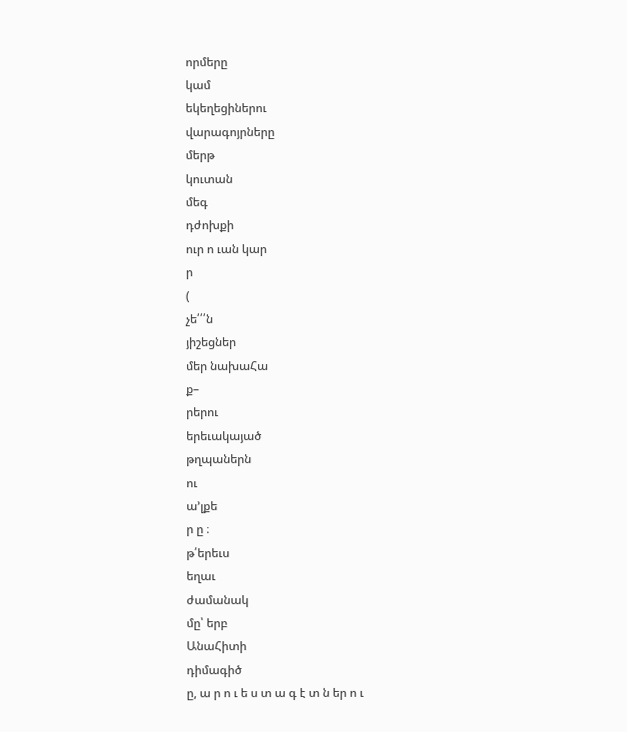որմերը
կամ
եկեղեցիներու
վարագոյրները
մերթ
կուտան
մեգ
դժոխքի
ուր ո ւան կար
ր
(
չե՛՛՛ն
յիշեցներ
մեր նախաՀա
ք–
րերու
երեւակայած
թղպաներն
ու
ա՚լքե
ր ը ։
թ՛երեւս
եղաւ
ժամանակ
մը՝ երբ
ԱնաՀիտի
դիմագիծ
ը, ա ր ո ւ ե ս տ ա գ է տ ն եր ո ւ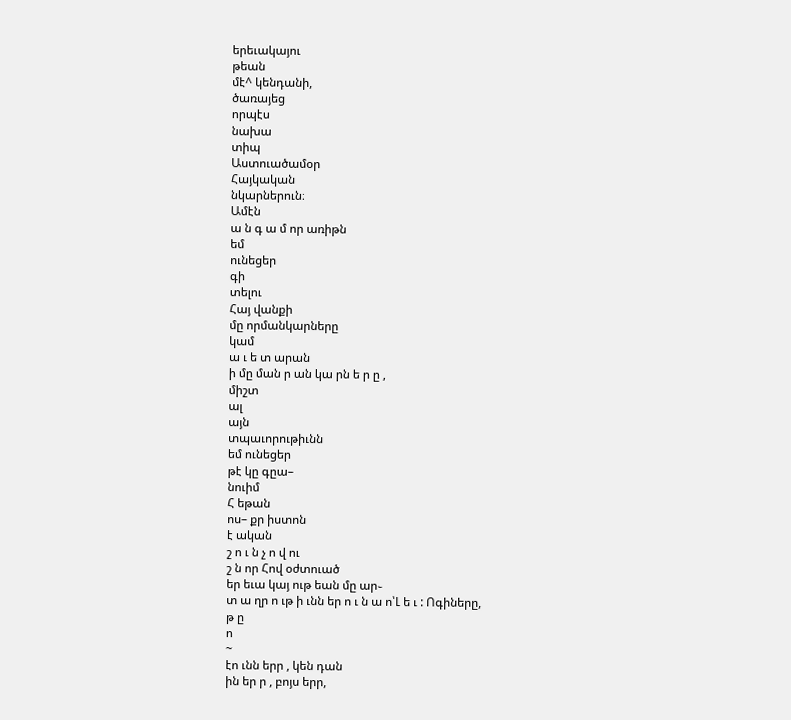երեւակայու
թեան
մէ^ կենդանի,
ծառայեց
որպէս
նախա
տիպ
Աստուածամօր
Հայկական
նկարներուն։
Ամէն
ա ն գ ա մ որ առիթն
եմ
ունեցեր
գի
տելու
Հայ վանքի
մը որմանկարները
կամ
ա ւ ե տ արան
ի մը ման ր ան կա րն ե ր ը ,
միշտ
ալ
այն
տպաւորութիւնն
եմ ունեցեր
թէ կը գըա–
նուիմ
Հ եթան
ոս– քր իստոն
է ական
շ ո ւ ն չ ո վ ու
շ ն որ Հով օժտուած
եր եւա կայ ութ եան մը ար֊
տ ա ղր ո ւթ ի ւնն եր ո ւ ն ա ո՝Լ ե ւ : Ոգիները,
թ ը
ո
~
էո ւնն երր , կեն դան
ին եր ր , բոյս երր,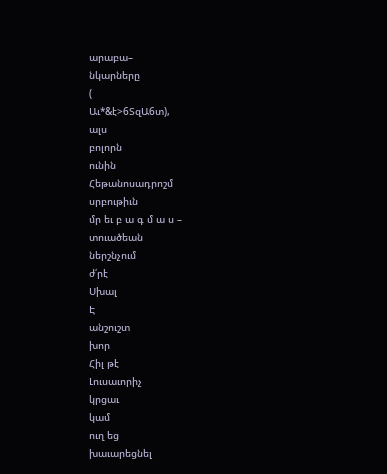արաբա–
նկարները
(
Աւ*&է>6ՏզԱ6տ),
ալս
բոլորն
ունին
Հեթանոսադրոշմ
սրբութիւն
մր եւ բ ա գ մ ա ս –
տուածեան
ներշնչում
ժ՛րէ
Սխալ
Է
անշուշտ
խոր
Հիլ թէ
Լուսաւորիչ
կրցաւ
կամ
ուղ եց
խաւարեցնել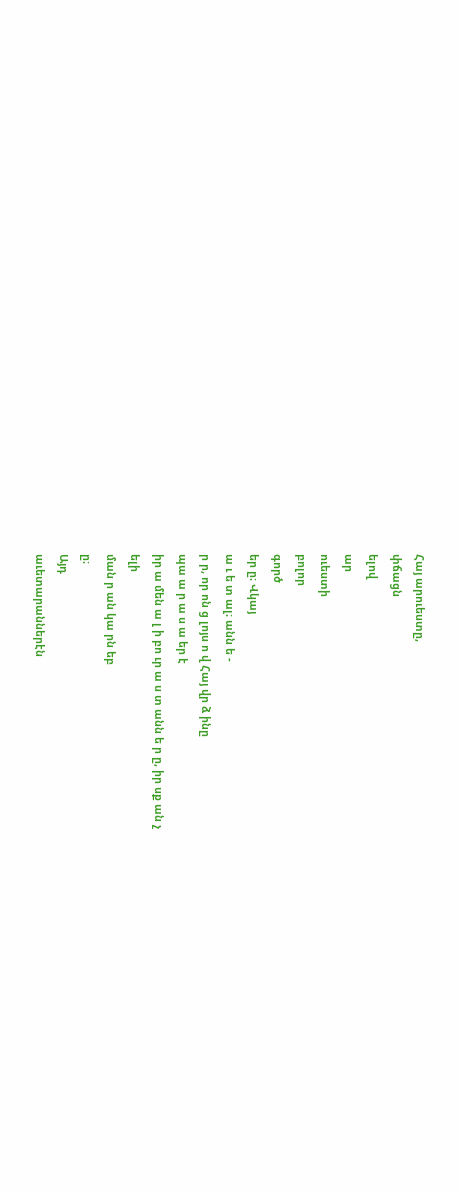Հայ արուեստը,
փճացն
ելով
ար
ուեստի
բոլոր
գործ
եր ը։ Վկայ
ա ւ ե տ ալ։ անն ե -
ր ր, որ ոն ց լոյս ո վ Հայ վր ձ ինը
պա ա ր ա ս ա եր է
իր ա մեն ա լ ի բո ւր ա ս տ անն ե ր ը, իր սք ան չ
ելի
ման ր ան կա րն եբ
ը։
Այդ
աւետարաններէն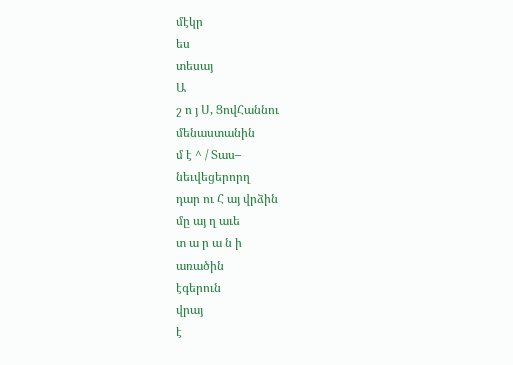մէկր
ես
տեսայ
Ա
շ ո յ Ս, ՑովՀաննու
մենաստանին
մ է ^ / Տաս–
նեւվեցերորղ
դար ու Հ այ վրձին
մը այ ղ աւե
տ ա ր ա ն ի
առածին
էգերուն
վրայ
է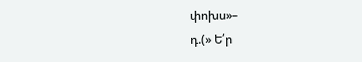փոխս»–
դ.(» Ե՛ր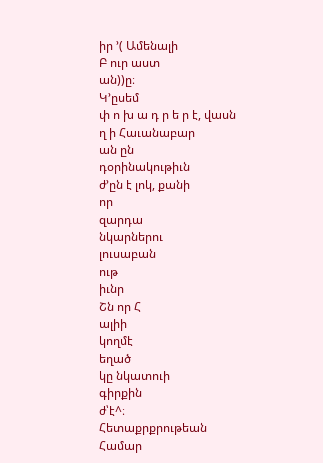իր ՚( Ամենալի
Բ ուր աստ
ան))ը։
Կ՚ըսեմ
փ ո խ ա դ ր ե ր է, վասն
ղ ի Հաւանաբար
ան ըն
դօրինակութիւն
ժ՚ըն է լոկ, քանի
որ
զարդա
նկարներու
լուսաբան
ութ
իւնր
Շն որ Հ
ալիի
կողմէ
եղած
կը նկատուի
գիրքին
ժ՝է^։
Հետաքրքրութեան
Համար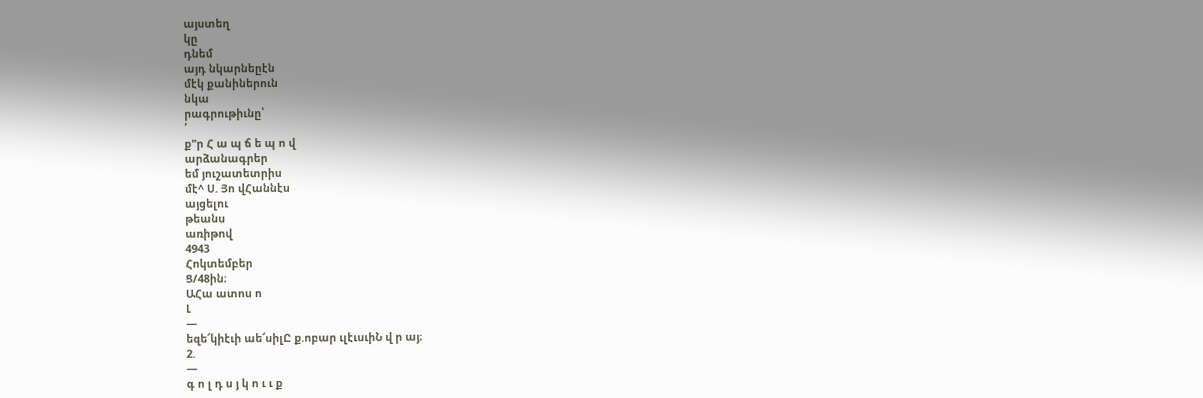այստեղ
կը
դնեմ
այդ նկարնեըէն
մէկ քանիներուն
նկա
րագրութիւնը՝
՛
ք"ր Հ ա պ ճ ե պ ո վ
արձանագրեր
եմ յուշատետրիս
մէ^ Ս. Յո վՀաննէս
այցելու
թեանս
առիթով
4943
Հոկտեմբեր
Ց/48ին։
ԱՀա ատոս ո
Լ
—
եզե՜կիէւի աե՜սիլԸ ք.ոբար ւլէւսւիՆ վ ր այ։
2.
—
գ ո լ դ ս յ կ ո ւ ւ ք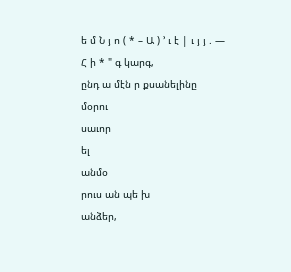ե մ Ն յ ո ( * – Ա ) ՚ ւ է | ւ յ յ . —
Հ ի * " գ կարգ,
ընդ ա մէն ր քսանելինը
մօրու
սաւոր
ել
անմօ
րուս ան պե խ
անձեր,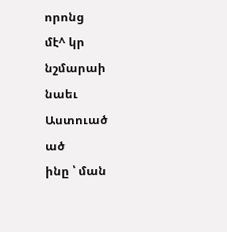որոնց
մէ^ կր
նշմարաի
նաեւ
Աստուած
ած
ինը ՝ ման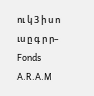ու կ 3 ի ս ո ւս ը գ ր ր–
Fonds A.R.A.M